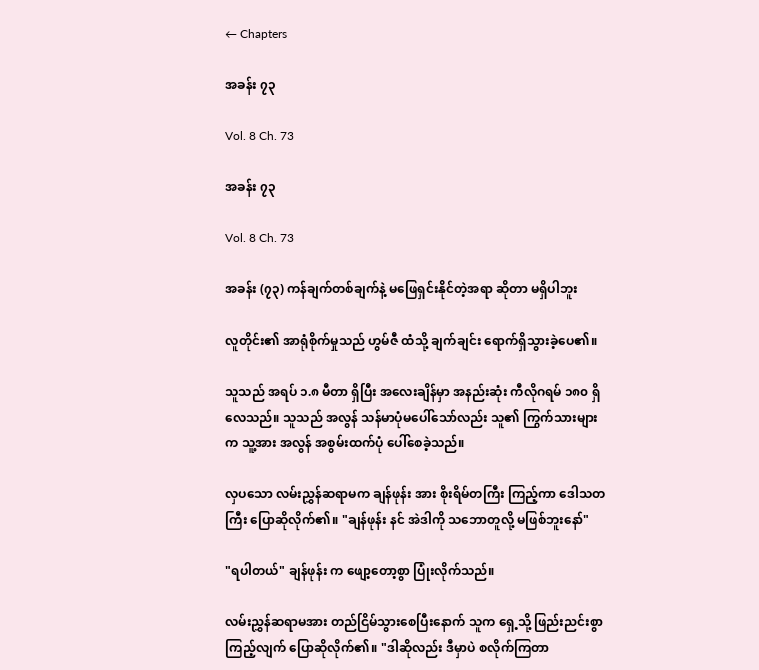← Chapters

အခန်း ၇၃

Vol. 8 Ch. 73

အခန်း ၇၃

Vol. 8 Ch. 73

အခန်း (၇၃) ကန်ချက်တစ်ချက်နဲ့ မဖြေရှင်းနိုင်တဲ့အရာ ဆိုတာ မရှိပါဘူး

လူတိုင်း၏ အာရုံစိုက်မှုသည် ဟွမ်ဇီ ထံသို့ ချက်ချင်း ရောက်ရှိသွားခဲ့ပေ၏။

သူသည် အရပ် ၁.၈ မီတာ ရှိပြီး အလေးချိန်မှာ အနည်းဆုံး ကီလိုဂရမ် ၁၈၀ ရှိလေသည်။ သူသည် အလွန် သန်မာပုံမပေါ်သော်လည်း သူ၏ ကြွက်သားများက သူ့အား အလွန် အစွမ်းထက်ပုံ ပေါ်စေခဲ့သည်။

လှပသော လမ်းညွှန်ဆရာမက ချန်ဖုန်း အား စိုးရိမ်တကြီး ကြည့်ကာ ဒေါသတကြီး ပြောဆိုလိုက်၏။ "ချန်ဖုန်း နင် အဲဒါကို သဘောတူလို့ မဖြစ်ဘူးနော်"

"ရပါတယ်" ချန်ဖုန်း က ဖျော့တော့စွာ ပြုံးလိုက်သည်။

လမ်းညွှန်ဆရာမအား တည်ငြိမ်သွားစေပြီးနောက် သူက ရှေ့သို့ ဖြည်းညင်းစွာ ကြည့်လျက် ပြောဆိုလိုက်၏။ "ဒါဆိုလည်း ဒီမှာပဲ စလိုက်ကြတာ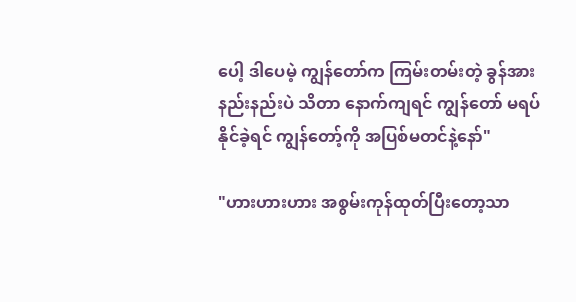ပေါ့ ဒါပေမဲ့ ကျွန်တော်က ကြမ်းတမ်းတဲ့ ခွန်အားနည်းနည်းပဲ သိတာ နောက်ကျရင် ကျွန်တော် မရပ်နိုင်ခဲ့ရင် ကျွန်တော့်ကို အပြစ်မတင်နဲ့နော်"

"ဟားဟားဟား အစွမ်းကုန်ထုတ်ပြီးတော့သာ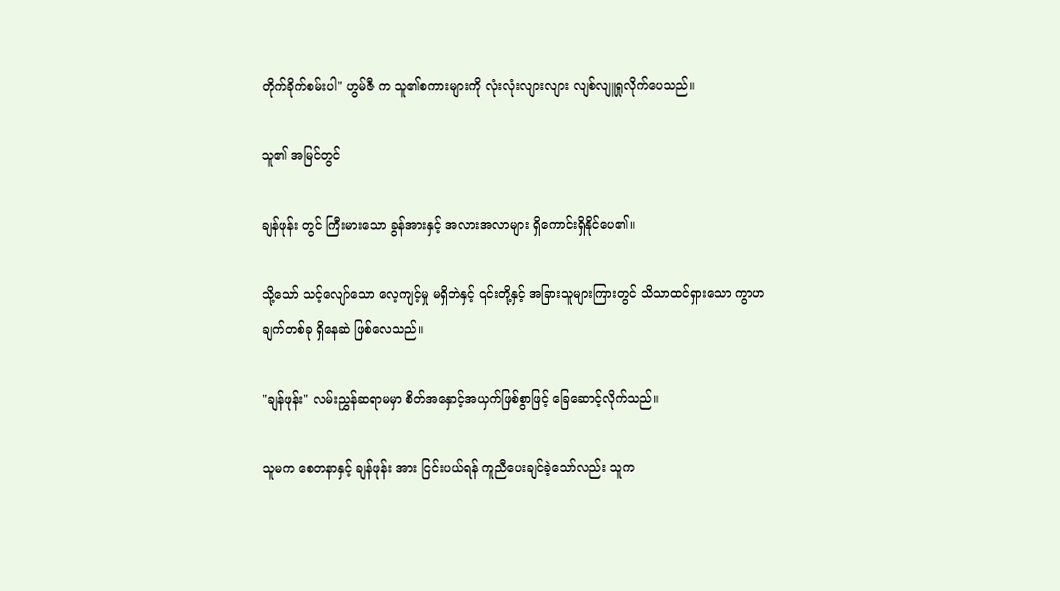တိုက်ခိုက်စမ်းပါ" ဟွမ်ဇီ က သူ၏စကားများကို လုံးလုံးလျားလျား လျစ်လျူရှုလိုက်ပေသည်။

သူ၏ အမြင်တွင်

ချန်ဖုန်း တွင် ကြီးမားသော ခွန်အားနှင့် အလားအလာများ ရှိကောင်းရှိနိုင်ပေ၏။

သို့သော် သင့်လျော်သော လေ့ကျင့်မှု မရှိဘဲနှင့် ၎င်းတို့နှင့် အခြားသူများကြားတွင် သိသာထင်ရှားသော ကွာဟချက်တစ်ခု ရှိနေဆဲ ဖြစ်လေသည်။

"ချန်ဖုန်း" လမ်းညွှန်ဆရာမမှာ စိတ်အနှောင့်အယှက်ဖြစ်စွာဖြင့် ခြေဆောင့်လိုက်သည်။

သူမက စေတနာနှင့် ချန်ဖုန်း အား ငြင်းပယ်ရန် ကူညီပေးချင်ခဲ့သော်လည်း သူက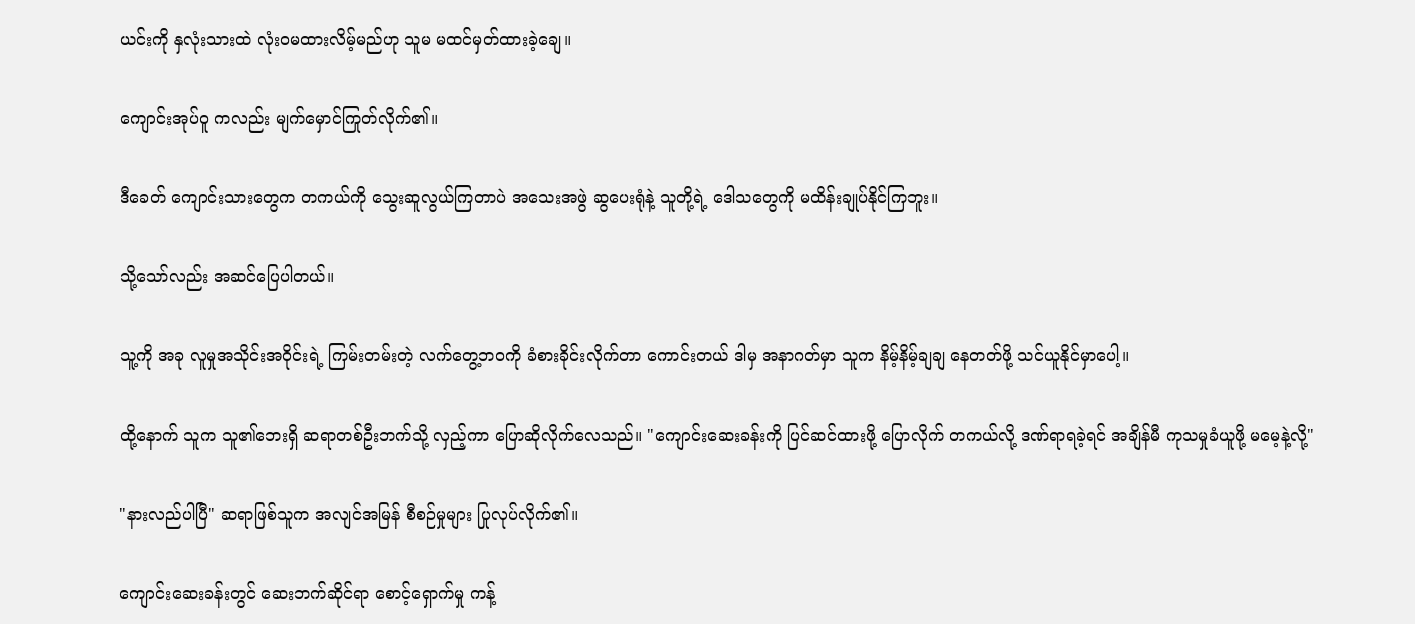ယင်းကို နှလုံးသားထဲ လုံးဝမထားလိမ့်မည်ဟု သူမ မထင်မှတ်ထားခဲ့ချေ။

ကျောင်းအုပ်ဝူ ကလည်း မျက်မှောင်ကြုတ်လိုက်၏။

ဒီခေတ် ကျောင်းသားတွေက တကယ်ကို သွေးဆူလွယ်ကြတာပဲ အသေးအဖွဲ ဆွပေးရုံနဲ့ သူတို့ရဲ့ ဒေါသတွေကို မထိန်းချုပ်နိုင်ကြဘူး။

သို့သော်လည်း အဆင်ပြေပါတယ်။

သူ့ကို အခု လူမှုအသိုင်းအဝိုင်းရဲ့ ကြမ်းတမ်းတဲ့ လက်တွေ့ဘဝကို ခံစားခိုင်းလိုက်တာ ကောင်းတယ် ဒါမှ အနာဂတ်မှာ သူက နိမ့်နိမ့်ချချ နေတတ်ဖို့ သင်ယူနိုင်မှာပေါ့။

ထို့နောက် သူက သူ၏ဘေးရှိ ဆရာတစ်ဦးဘက်သို့ လှည့်ကာ ပြောဆိုလိုက်လေသည်။ "ကျောင်းဆေးခန်းကို ပြင်ဆင်ထားဖို့ ပြောလိုက် တကယ်လို့ ဒဏ်ရာရခဲ့ရင် အချိန်မီ ကုသမှုခံယူဖို့ မမေ့နဲ့လို့"

"နားလည်ပါပြီ" ဆရာဖြစ်သူက အလျင်အမြန် စီစဉ်မှုများ ပြုလုပ်လိုက်၏။

ကျောင်းဆေးခန်းတွင် ဆေးဘက်ဆိုင်ရာ စောင့်ရှောက်မှု ကန့်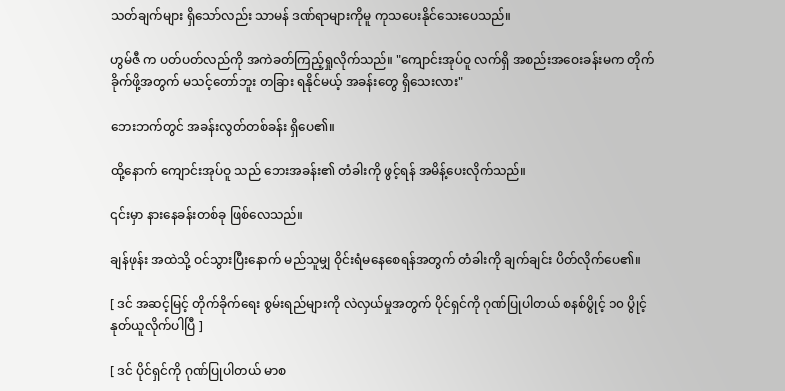သတ်ချက်များ ရှိသော်လည်း သာမန် ဒဏ်ရာများကိုမူ ကုသပေးနိုင်သေးပေသည်။

ဟွမ်ဇီ က ပတ်ပတ်လည်ကို အကဲခတ်ကြည့်ရှုလိုက်သည်။ "ကျောင်းအုပ်ဝူ လက်ရှိ အစည်းအဝေးခန်းမက တိုက်ခိုက်ဖို့အတွက် မသင့်တော်ဘူး တခြား ရနိုင်မယ့် အခန်းတွေ ရှိသေးလား"

ဘေးဘက်တွင် အခန်းလွတ်တစ်ခန်း ရှိပေ၏။

ထို့နောက် ကျောင်းအုပ်ဝူ သည် ဘေးအခန်း၏ တံခါးကို ဖွင့်ရန် အမိန့်ပေးလိုက်သည်။

၎င်းမှာ နားနေခန်းတစ်ခု ဖြစ်လေသည်။

ချန်ဖုန်း အထဲသို့ ဝင်သွားပြီးနောက် မည်သူမျှ ဝိုင်းရံမနေစေရန်အတွက် တံခါးကို ချက်ချင်း ပိတ်လိုက်ပေ၏။

[ ဒင် အဆင့်မြင့် တိုက်ခိုက်ရေး စွမ်းရည်များကို လဲလှယ်မှုအတွက် ပိုင်ရှင်ကို ဂုဏ်ပြုပါတယ် စနစ်ပွိုင့် ၁၀ ပွိုင့် နုတ်ယူလိုက်ပါပြီ ]

[ ဒင် ပိုင်ရှင်ကို ဂုဏ်ပြုပါတယ် မာစ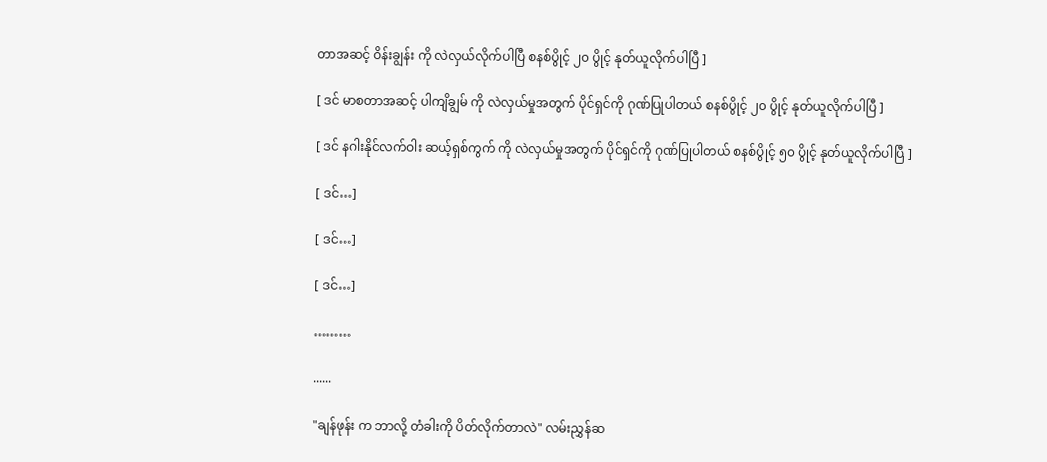တာအဆင့် ဝိန်းချွန်း ကို လဲလှယ်လိုက်ပါပြီ စနစ်ပွိုင့် ၂၀ ပွိုင့် နုတ်ယူလိုက်ပါပြီ ]

[ ဒင် မာစတာအဆင့် ပါကျိချွမ် ကို လဲလှယ်မှုအတွက် ပိုင်ရှင်ကို ဂုဏ်ပြုပါတယ် စနစ်ပွိုင့် ၂၀ ပွိုင့် နုတ်ယူလိုက်ပါပြီ ]

[ ဒင် နဂါးနိုင်လက်ဝါး ဆယ့်ရှစ်ကွက် ကို လဲလှယ်မှုအတွက် ပိုင်ရှင်ကို ဂုဏ်ပြုပါတယ် စနစ်ပွိုင့် ၅၀ ပွိုင့် နုတ်ယူလိုက်ပါပြီ ]

[ ဒင်…]

[ ဒင်…]

[ ဒင်…]

………

......

"ချန်ဖုန်း က ဘာလို့ တံခါးကို ပိတ်လိုက်တာလဲ" လမ်းညွှန်ဆ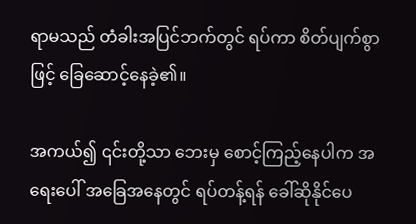ရာမသည် တံခါးအပြင်ဘက်တွင် ရပ်ကာ စိတ်ပျက်စွာဖြင့် ခြေဆောင့်နေခဲ့၏။

အကယ်၍ ၎င်းတို့သာ ဘေးမှ စောင့်ကြည့်နေပါက အရေးပေါ် အခြေအနေတွင် ရပ်တန့်ရန် ခေါ်ဆိုနိုင်ပေ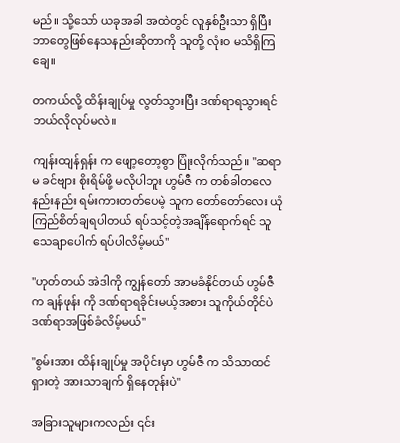မည်။ သို့သော် ယခုအခါ အထဲတွင် လူနှစ်ဦးသာ ရှိပြီး ဘာတွေဖြစ်နေသနည်းဆိုတာကို သူတို့ လုံးဝ မသိရှိကြချေ။

တကယ်လို့ ထိန်းချုပ်မှု လွတ်သွားပြီး ဒဏ်ရာရသွားရင် ဘယ်လိုလုပ်မလဲ။

ကျန်းထျန်ရှန်း က ဖျော့တော့စွာ ပြုံးလိုက်သည်။ "ဆရာမ ခင်ဗျား စိုးရိမ်ဖို့ မလိုပါဘူး ဟွမ်ဇီ က တစ်ခါတလေ နည်းနည်း ရမ်းကားတတ်ပေမဲ့ သူက တော်တော်လေး ယုံကြည်စိတ်ချရပါတယ် ရပ်သင့်တဲ့အချိန်ရောက်ရင် သူ သေချာပေါက် ရပ်ပါလိမ့်မယ်"

"ဟုတ်တယ် အဲဒါကို ကျွန်တော် အာမခံနိုင်တယ် ဟွမ်ဇီ က ချန်ဖုန်း ကို ဒဏ်ရာရခိုင်းမယ့်အစား သူကိုယ်တိုင်ပဲ ဒဏ်ရာအဖြစ်ခံလိမ့်မယ်"

"စွမ်းအား ထိန်းချုပ်မှု အပိုင်းမှာ ဟွမ်ဇီ က သိသာထင်ရှားတဲ့ အားသာချက် ရှိနေတုန်းပဲ"

အခြားသူများကလည်း ၎င်း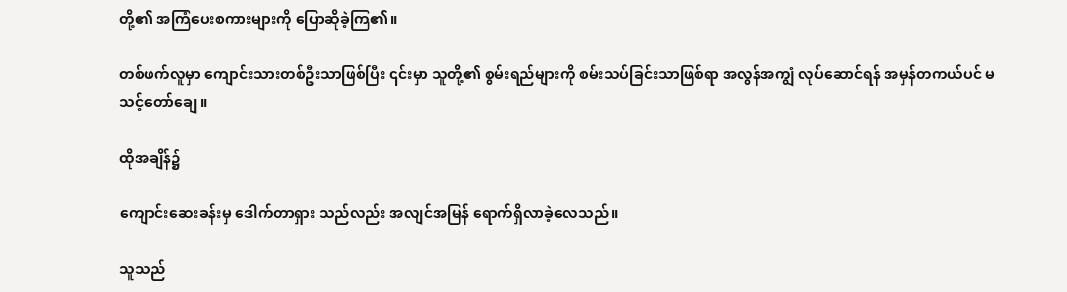တို့၏ အကြံပေးစကားများကို ပြောဆိုခဲ့ကြ၏။

တစ်ဖက်လူမှာ ကျောင်းသားတစ်ဦးသာဖြစ်ပြီး ၎င်းမှာ သူတို့၏ စွမ်းရည်များကို စမ်းသပ်ခြင်းသာဖြစ်ရာ အလွန်အကျွံ လုပ်ဆောင်ရန် အမှန်တကယ်ပင် မသင့်တော်ချေ။

ထိုအချိန်၌

ကျောင်းဆေးခန်းမှ ဒေါက်တာရှား သည်လည်း အလျင်အမြန် ရောက်ရှိလာခဲ့လေသည်။

သူသည်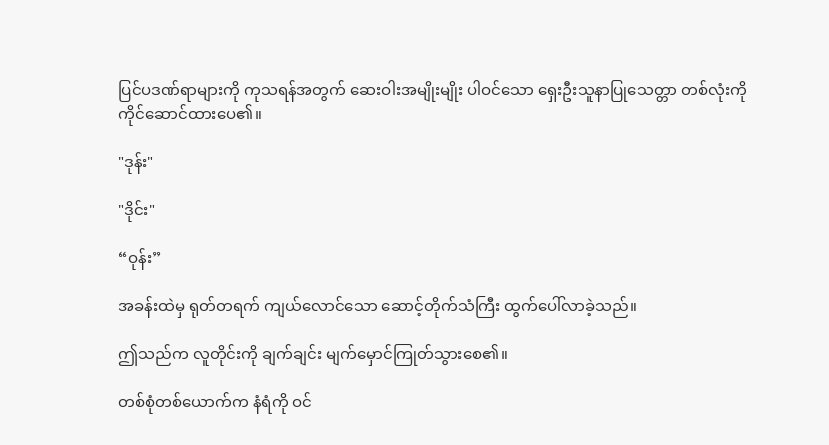ပြင်ပဒဏ်ရာများကို ကုသရန်အတွက် ဆေးဝါးအမျိုးမျိုး ပါဝင်သော ရှေးဦးသူနာပြုသေတ္တာ တစ်လုံးကို ကိုင်ဆောင်ထားပေ၏။

"ဒုန်း"

"ဒိုင်း"

“ဝုန်း”

အခန်းထဲမှ ရုတ်တရက် ကျယ်လောင်သော ဆောင့်တိုက်သံကြီး ထွက်ပေါ်လာခဲ့သည်။

ဤသည်က လူတိုင်းကို ချက်ချင်း မျက်မှောင်ကြုတ်သွားစေ၏။

တစ်စုံတစ်ယောက်က နံရံကို ဝင်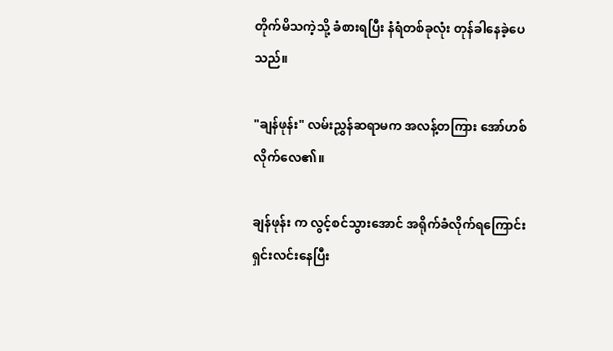တိုက်မိသကဲ့သို့ ခံစားရပြီး နံရံတစ်ခုလုံး တုန်ခါနေခဲ့ပေသည်။

"ချန်ဖုန်း" လမ်းညွှန်ဆရာမက အလန့်တကြား အော်ဟစ်လိုက်လေ၏။

ချန်ဖုန်း က လွင့်စင်သွားအောင် အရိုက်ခံလိုက်ရကြောင်း ရှင်းလင်းနေပြီး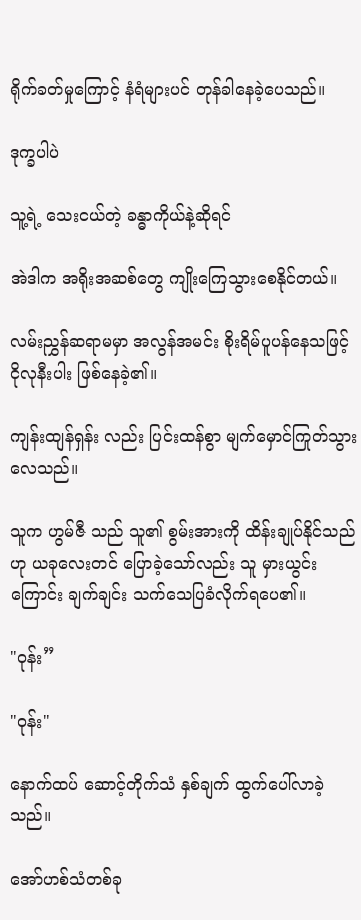ရိုက်ခတ်မှုကြောင့် နံရံများပင် တုန်ခါနေခဲ့ပေသည်။

ဒုက္ခပါပဲ

သူ့ရဲ့ သေးငယ်တဲ့ ခန္ဓာကိုယ်နဲ့ဆိုရင်

အဲဒါက အရိုးအဆစ်တွေ ကျိုးကြေသွားစေနိုင်တယ်။

လမ်းညွှန်ဆရာမမှာ အလွန်အမင်း စိုးရိမ်ပူပန်နေသဖြင့် ငိုလုနီးပါး ဖြစ်နေခဲ့၏။

ကျန်းထျန်ရှန်း လည်း ပြင်းထန်စွာ မျက်မှောင်ကြုတ်သွားလေသည်။

သူက ဟွမ်ဇီ သည် သူ၏ စွမ်းအားကို ထိန်းချုပ်နိုင်သည်ဟု ယခုလေးတင် ပြောခဲ့သော်လည်း သူ မှားယွင်းကြောင်း ချက်ချင်း သက်သေပြခံလိုက်ရပေ၏။

"ဝုန်း”

"ဝုန်း"

နောက်ထပ် ဆောင့်တိုက်သံ နှစ်ချက် ထွက်ပေါ်လာခဲ့သည်။

အော်ဟစ်သံတစ်ခု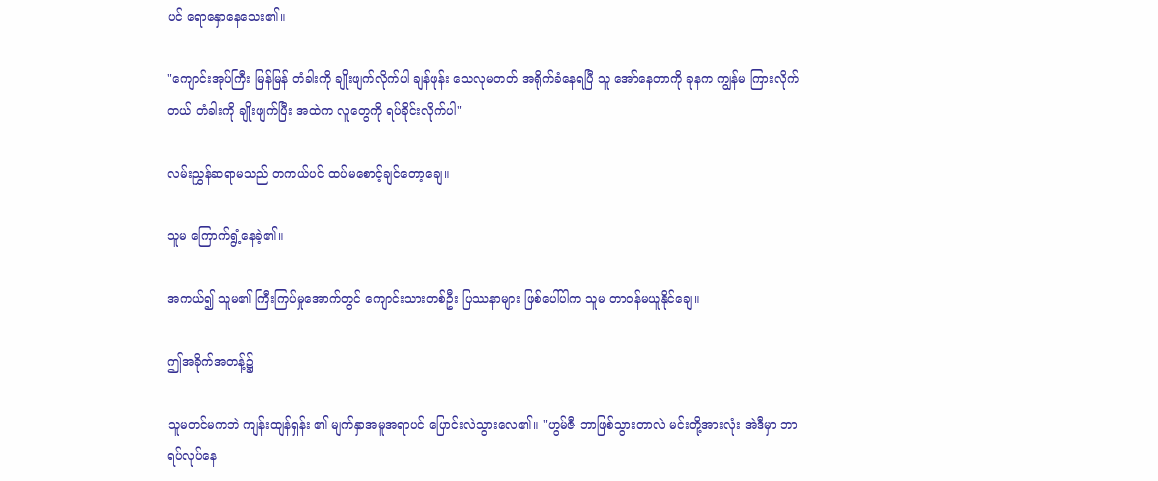ပင် ရောနှောနေသေး၏။

"ကျောင်းအုပ်ကြီး မြန်မြန် တံခါးကို ချိုးဖျက်လိုက်ပါ ချန်ဖုန်း သေလုမတတ် အရိုက်ခံနေရပြီ သူ အော်နေတာကို ခုနက ကျွန်မ ကြားလိုက်တယ် တံခါးကို ချိုးဖျက်ပြီး အထဲက လူတွေကို ရပ်ခိုင်းလိုက်ပါ"

လမ်းညွှန်ဆရာမသည် တကယ်ပင် ထပ်မစောင့်ချင်တော့ချေ။

သူမ ကြောက်ရွံ့နေခဲ့၏။

အကယ်၍ သူမ၏ ကြီးကြပ်မှုအောက်တွင် ကျောင်းသားတစ်ဦး ပြဿနာများ ဖြစ်ပေါ်ပါက သူမ တာဝန်မယူနိုင်ချေ။

ဤအခိုက်အတန့်၌

သူမတင်မကဘဲ ကျန်းထျန်ရှန်း ၏ မျက်နှာအမူအရာပင် ပြောင်းလဲသွားလေ၏။ "ဟွမ်ဇီ ဘာဖြစ်သွားတာလဲ မင်းတို့အားလုံး အဲဒီမှာ ဘာရပ်လုပ်နေ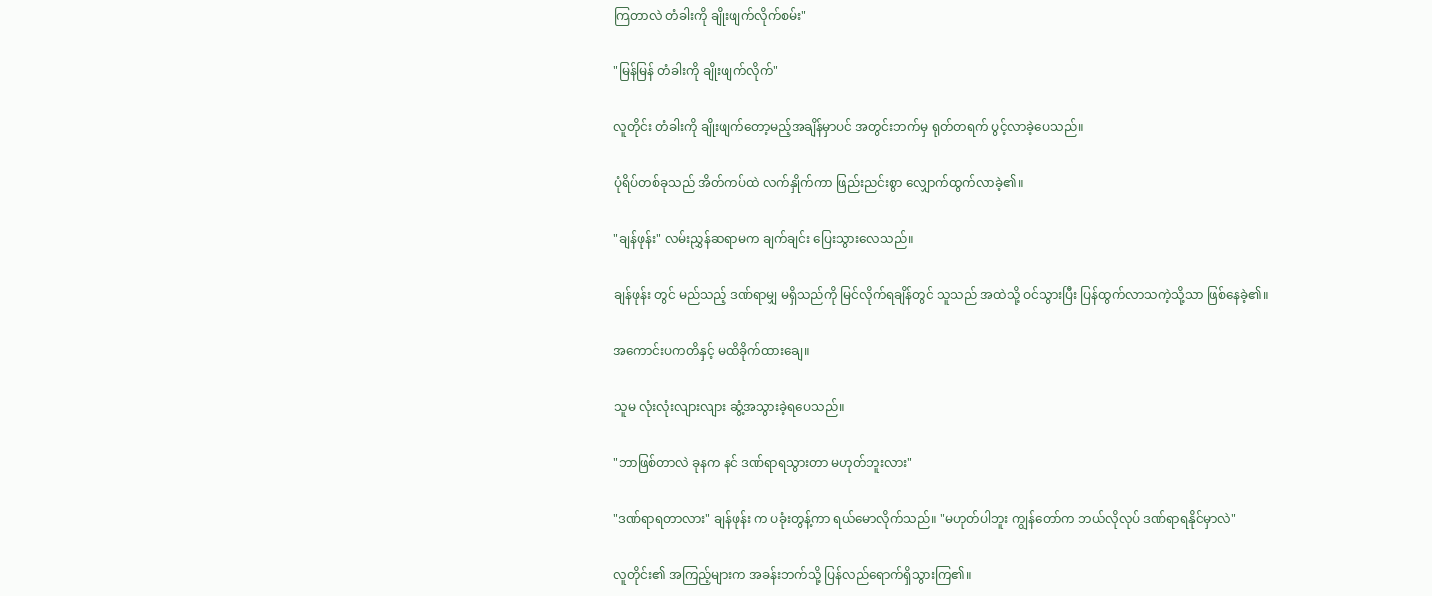ကြတာလဲ တံခါးကို ချိုးဖျက်လိုက်စမ်း"

"မြန်မြန် တံခါးကို ချိုးဖျက်လိုက်"

လူတိုင်း တံခါးကို ချိုးဖျက်တော့မည့်အချိန်မှာပင် အတွင်းဘက်မှ ရုတ်တရက် ပွင့်လာခဲ့ပေသည်။

ပုံရိပ်တစ်ခုသည် အိတ်ကပ်ထဲ လက်နှိုက်ကာ ဖြည်းညင်းစွာ လျှောက်ထွက်လာခဲ့၏။

"ချန်ဖုန်း" လမ်းညွှန်ဆရာမက ချက်ချင်း ပြေးသွားလေသည်။

ချန်ဖုန်း တွင် မည်သည့် ဒဏ်ရာမျှ မရှိသည်ကို မြင်လိုက်ရချိန်တွင် သူသည် အထဲသို့ ဝင်သွားပြီး ပြန်ထွက်လာသကဲ့သို့သာ ဖြစ်နေခဲ့၏။

အကောင်းပကတိနှင့် မထိခိုက်ထားချေ။

သူမ လုံးလုံးလျားလျား ဆွံ့အသွားခဲ့ရပေသည်။

"ဘာဖြစ်တာလဲ ခုနက နင် ဒဏ်ရာရသွားတာ မဟုတ်ဘူးလား"

"ဒဏ်ရာရတာလား" ချန်ဖုန်း က ပခုံးတွန့်ကာ ရယ်မောလိုက်သည်။ "မဟုတ်ပါဘူး ကျွန်တော်က ဘယ်လိုလုပ် ဒဏ်ရာရနိုင်မှာလဲ"

လူတိုင်း၏ အကြည့်များက အခန်းဘက်သို့ ပြန်လည်ရောက်ရှိသွားကြ၏။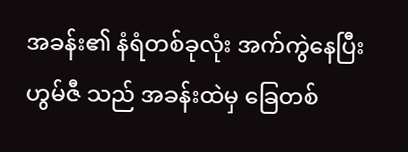အခန်း၏ နံရံတစ်ခုလုံး အက်ကွဲနေပြီး ဟွမ်ဇီ သည် အခန်းထဲမှ ခြေတစ်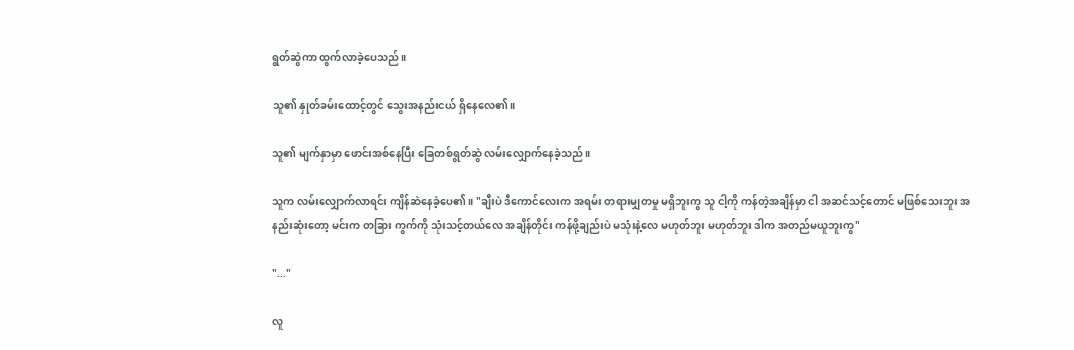ရွတ်ဆွဲကာ ထွက်လာခဲ့ပေသည်။

သူ၏ နှုတ်ခမ်းထောင့်တွင် သွေးအနည်းငယ် ရှိနေလေ၏။

သူ၏ မျက်နှာမှာ ဖောင်းအစ်နေပြီး ခြေတစ်ရွတ်ဆွဲ လမ်းလျှောက်နေခဲ့သည်။

သူက လမ်းလျှောက်လာရင်း ကျိန်ဆဲနေခဲ့ပေ၏။ "ချီးပဲ ဒီကောင်လေးက အရမ်း တရားမျှတမှု မရှိဘူးကွ သူ ငါ့ကို ကန်တဲ့အချိန်မှာ ငါ အဆင်သင့်တောင် မဖြစ်သေးဘူး အနည်းဆုံးတော့ မင်းက တခြား ကွက်ကို သုံးသင့်တယ်လေ အချိန်တိုင်း ကန်ဖို့ချည်းပဲ မသုံးနဲ့လေ မဟုတ်ဘူး မဟုတ်ဘူး ဒါက အတည်မယူဘူးကွ"

"..."

လူ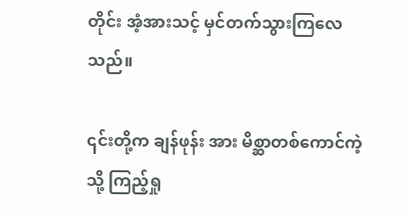တိုင်း အံ့အားသင့် မှင်တက်သွားကြလေသည်။

၎င်းတို့က ချန်ဖုန်း အား မိစ္ဆာတစ်ကောင်ကဲ့သို့ ကြည့်ရှု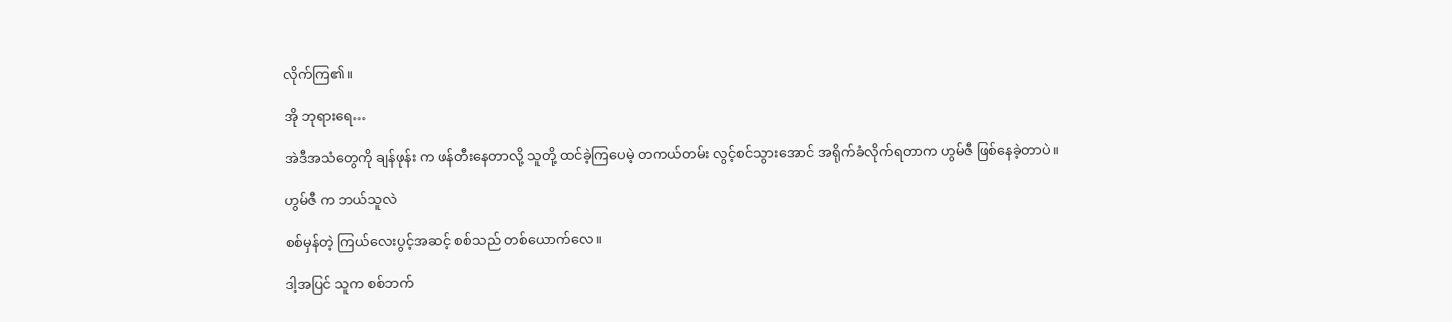လိုက်ကြ၏။

အို ဘုရားရေ…

အဲဒီအသံတွေကို ချန်ဖုန်း က ဖန်တီးနေတာလို့ သူတို့ ထင်ခဲ့ကြပေမဲ့ တကယ်တမ်း လွင့်စင်သွားအောင် အရိုက်ခံလိုက်ရတာက ဟွမ်ဇီ ဖြစ်နေခဲ့တာပဲ။

ဟွမ်ဇီ က ဘယ်သူလဲ

စစ်မှန်တဲ့ ကြယ်လေးပွင့်အဆင့် စစ်သည် တစ်ယောက်လေ။

ဒါ့အပြင် သူက စစ်ဘက်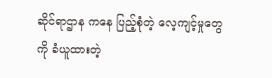ဆိုင်ရာဌာန ကနေ ပြည့်စုံတဲ့ လေ့ကျင့်မှုတွေကို ခံယူထားတဲ့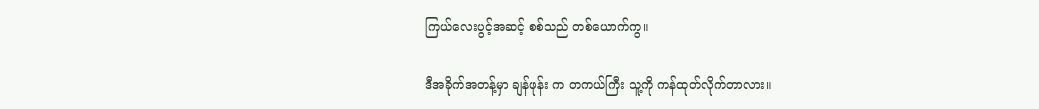ကြယ်လေးပွင့်အဆင့် စစ်သည် တစ်ယောက်ကွ။

ဒီအခိုက်အတန့်မှာ ချန်ဖုန်း က တကယ်ကြီး သူ့ကို ကန်ထုတ်လိုက်တာလား။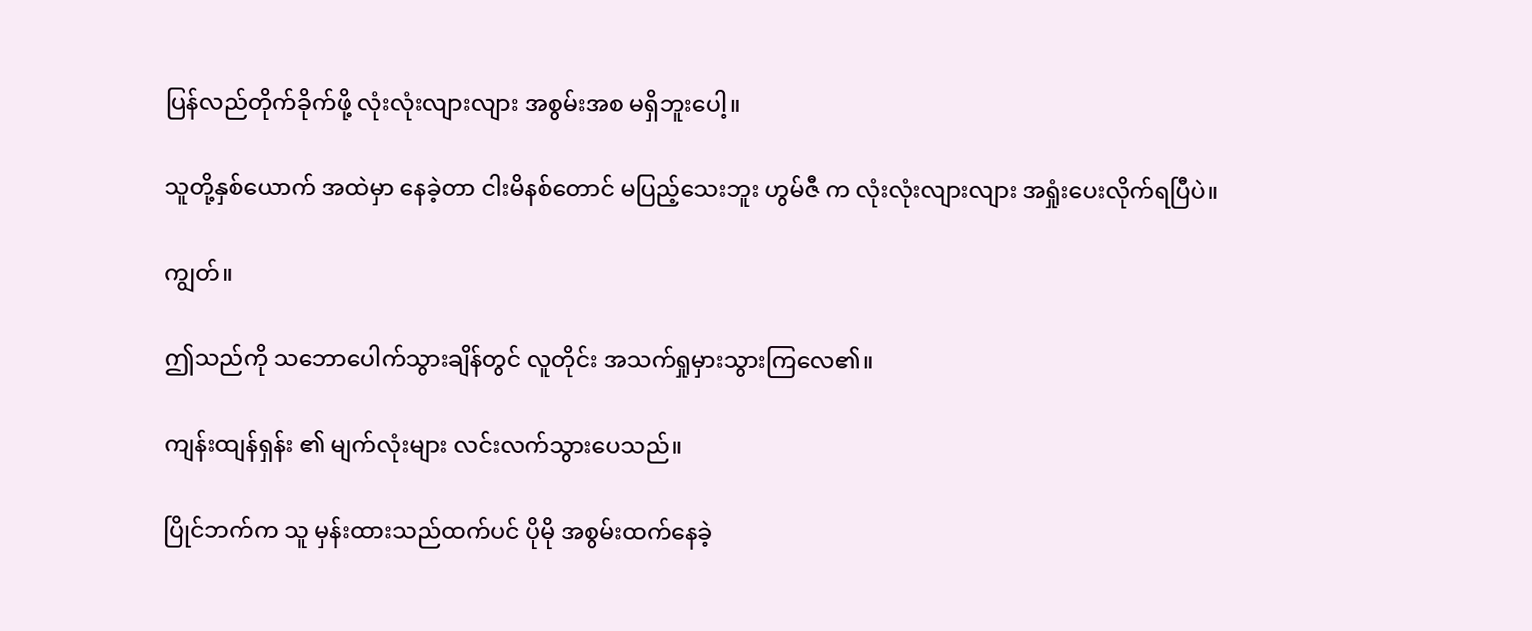ပြန်လည်တိုက်ခိုက်ဖို့ လုံးလုံးလျားလျား အစွမ်းအစ မရှိဘူးပေါ့။

သူတို့နှစ်ယောက် အထဲမှာ နေခဲ့တာ ငါးမိနစ်တောင် မပြည့်သေးဘူး ဟွမ်ဇီ က လုံးလုံးလျားလျား အရှုံးပေးလိုက်ရပြီပဲ။

ကျွတ်။

ဤသည်ကို သဘောပေါက်သွားချိန်တွင် လူတိုင်း အသက်ရှုမှားသွားကြလေ၏။

ကျန်းထျန်ရှန်း ၏ မျက်လုံးများ လင်းလက်သွားပေသည်။

ပြိုင်ဘက်က သူ မှန်းထားသည်ထက်ပင် ပိုမို အစွမ်းထက်နေခဲ့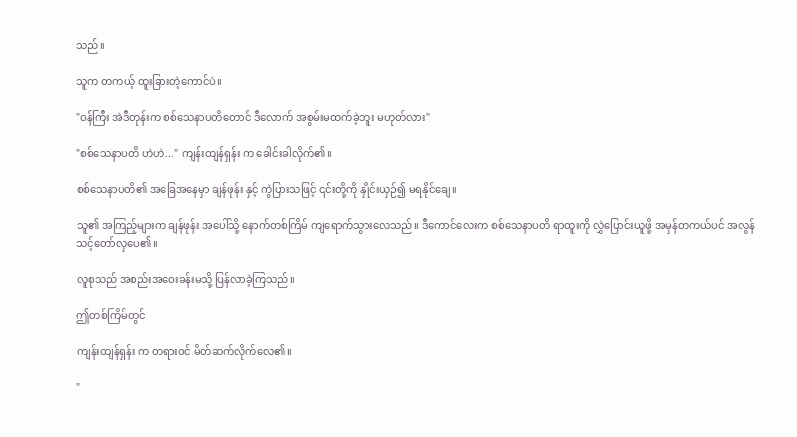သည်။

သူက တကယ့် ထူးခြားတဲ့ကောင်ပဲ။

"ဝန်ကြီး အဲဒီတုန်းက စစ်သေနာပတိတောင် ဒီလောက် အစွမ်းမထက်ခဲ့ဘူး မဟုတ်လား"

"စစ်သေနာပတိ ဟဲဟဲ..." ကျန်းထျန်ရှန်း က ခေါင်းခါလိုက်၏။

စစ်သေနာပတိ၏ အခြေအနေမှာ ချန်ဖုန်း နှင့် ကွဲပြားသဖြင့် ၎င်းတို့ကို နှိုင်းယှဉ်၍ မရနိုင်ချေ။

သူ၏ အကြည့်များက ချန်ဖုန်း အပေါ်သို့ နောက်တစ်ကြိမ် ကျရောက်သွားလေသည်။ ဒီကောင်လေးက စစ်သေနာပတိ ရာထူးကို လွှဲပြောင်းယူဖို့ အမှန်တကယ်ပင် အလွန် သင့်တော်လှပေ၏။

လူစုသည် အစည်းအဝေးခန်းမသို့ ပြန်လာခဲ့ကြသည်။

ဤတစ်ကြိမ်တွင်

ကျန်းထျန်ရှန်း က တရားဝင် မိတ်ဆက်လိုက်လေ၏။

"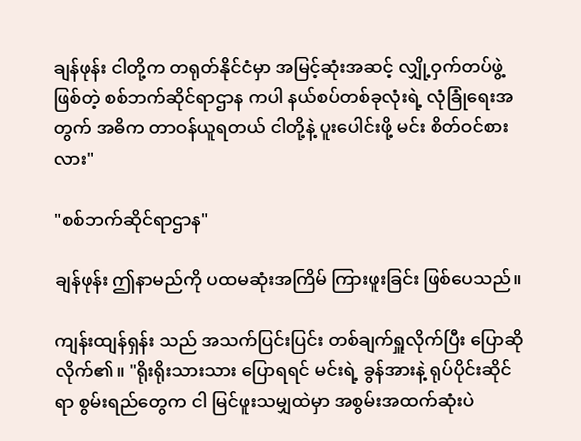ချန်ဖုန်း ငါတို့က တရုတ်နိုင်ငံမှာ အမြင့်ဆုံးအဆင့် လျှို့ဝှက်တပ်ဖွဲ့ဖြစ်တဲ့ စစ်ဘက်ဆိုင်ရာဌာန ကပါ နယ်စပ်တစ်ခုလုံးရဲ့ လုံခြုံရေးအတွက် အဓိက တာဝန်ယူရတယ် ငါတို့နဲ့ ပူးပေါင်းဖို့ မင်း စိတ်ဝင်စားလား"

"စစ်ဘက်ဆိုင်ရာဌာန"

ချန်ဖုန်း ဤနာမည်ကို ပထမဆုံးအကြိမ် ကြားဖူးခြင်း ဖြစ်ပေသည်။

ကျန်းထျန်ရှန်း သည် အသက်ပြင်းပြင်း တစ်ချက်ရှူလိုက်ပြီး ပြောဆိုလိုက်၏။ "ရိုးရိုးသားသား ပြောရရင် မင်းရဲ့ ခွန်အားနဲ့ ရုပ်ပိုင်းဆိုင်ရာ စွမ်းရည်တွေက ငါ မြင်ဖူးသမျှထဲမှာ အစွမ်းအထက်ဆုံးပဲ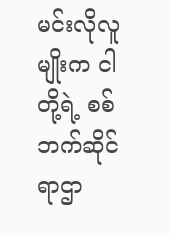မင်းလိုလူမျိုးက ငါတို့ရဲ့ စစ်ဘက်ဆိုင်ရာဌာ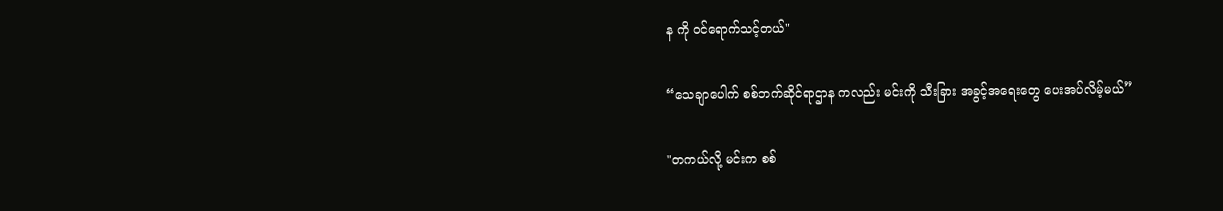န ကို ဝင်ရောက်သင့်တယ်"

“သေချာပေါက် စစ်ဘက်ဆိုင်ရာဌာန ကလည်း မင်းကို သီးခြား အခွင့်အရေးတွေ ပေးအပ်လိမ့်မယ်”

"တကယ်လို့ မင်းက စစ်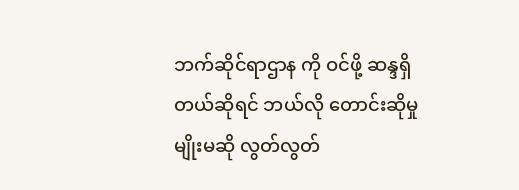ဘက်ဆိုင်ရာဌာန ကို ဝင်ဖို့ ဆန္ဒရှိတယ်ဆိုရင် ဘယ်လို တောင်းဆိုမှုမျိုးမဆို လွတ်လွတ်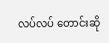လပ်လပ် တောင်းဆို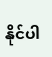နိုင်ပါ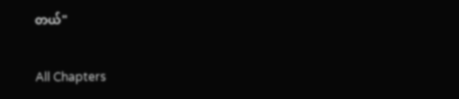တယ်"

All Chapters